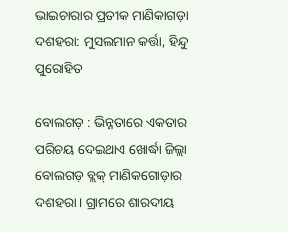ଭାଇଚାରାର ପ୍ରତୀକ ମାଣିକାଗଡ଼ା ଦଶହରା: ମୁସଲମାନ କର୍ତ୍ତା, ହିନ୍ଦୁ ପୁରୋହିତ

ବୋଲଗଡ଼ : ଭିନ୍ନତାରେ ଏକତାର ପରିଚୟ ଦେଇଥାଏ ଖୋର୍ଦ୍ଧା ଜିଲ୍ଲା ବୋଲଗଡ଼ ବ୍ଲକ୍‌ ମାଣିକଗୋଡ଼ାର ଦଶହରା। ଗ୍ରାମରେ ଶାରଦୀୟ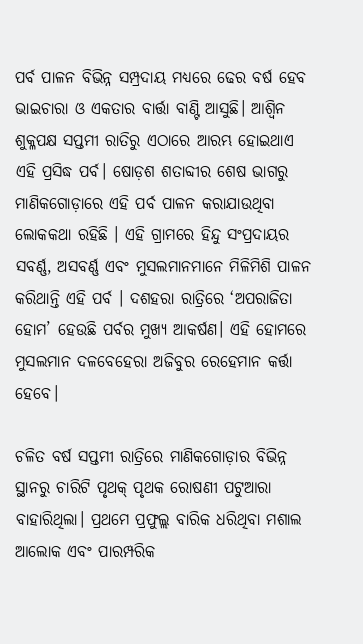ପର୍ବ ପାଳନ ବିଭିନ୍ନ ସମ୍ପ୍ରଦାୟ ମଧ୍ୟରେ ଢେର ବର୍ଷ ହେବ ଭାଇଚାରା ଓ ଏକତାର ବାର୍ତ୍ତା ବାଣ୍ଟି ଆସୁଛି। ଆଶ୍ୱିନ ଶୁକ୍ଳପକ୍ଷ ସପ୍ତମୀ ରାତିରୁ ଏଠାରେ ଆରମ୍ଭ ହୋଇଥାଏ ଏହି ପ୍ରସିଦ୍ଧ ପର୍ବ। ଷୋଡ଼ଶ ଶତାବ୍ଦୀର ଶେଷ ଭାଗରୁ ମାଣିକଗୋଡ଼ାରେ ଏହି ପର୍ବ ପାଳନ କରାଯାଉଥିବା ଲୋକକଥା ରହିଛି । ଏହି ଗ୍ରାମରେ ହିନ୍ଦୁ ସଂପ୍ରଦାୟର ସବର୍ଣ୍ଣ, ଅସବର୍ଣ୍ଣ ଏବଂ ମୁସଲମାନମାନେ ମିଳିମିଶି ପାଳନ କରିଥାନ୍ତି ଏହି ପର୍ବ । ଦଶହରା ରାତ୍ରିରେ ‘ଅପରାଜିତା ହୋମ’ ହେଉଛି ପର୍ବର ମୁଖ୍ୟ ଆକର୍ଷଣ। ଏହି ହୋମରେ ମୁସଲମାନ ଦଳବେହେରା ଅଜିବୁର ରେହେମାନ କର୍ତ୍ତା ହେବେ।

ଚଳିତ ବର୍ଷ ସପ୍ତମୀ ରାତ୍ରିରେ ମାଣିକଗୋଡ଼ାର ବିଭିନ୍ନ ସ୍ଥାନରୁ ଚାରିଟି ପୃଥକ୍ ପୃଥକ ରୋଷଣୀ ପଟୁଆରା ବାହାରିଥିଲା। ପ୍ରଥମେ ପ୍ରଫୁଲ୍ଲ ବାରିକ ଧରିଥିବା ମଶାଲ ଆଲୋକ ଏବଂ ପାରମ୍ପରିକ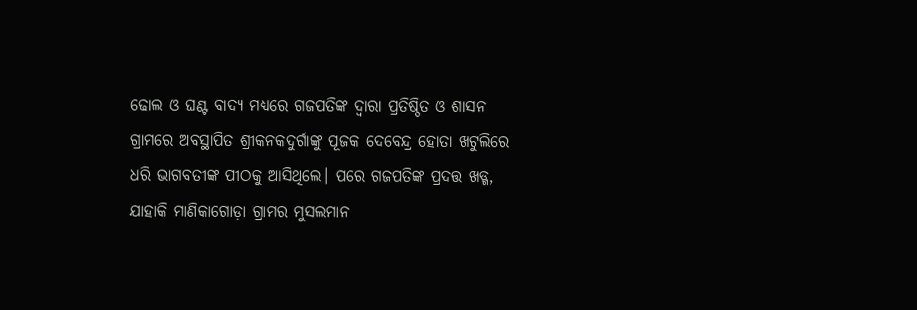ଢୋଲ ଓ ଘଣ୍ଟ ବାଦ୍ୟ ମଧ୍ୟରେ ଗଜପତିଙ୍କ ଦ୍ବାରା ପ୍ରତିଷ୍ଠିତ ଓ ଶାସନ ଗ୍ରାମରେ ଅବସ୍ଥାପିତ ଶ୍ରୀକନକଦୁର୍ଗାଙ୍କୁ ପୂଜକ ଦେବେନ୍ଦ୍ର ହୋତା ଖଟୁଲିରେ ଧରି ଭାଗବତୀଙ୍କ ପୀଠକୁ ଆସିଥିଲେ। ପରେ ଗଜପତିଙ୍କ ପ୍ରଦତ୍ତ ଖଡ୍ଗ, ଯାହାକି ମାଣିକାଗୋଡ଼ା ଗ୍ରାମର ମୁସଲମାନ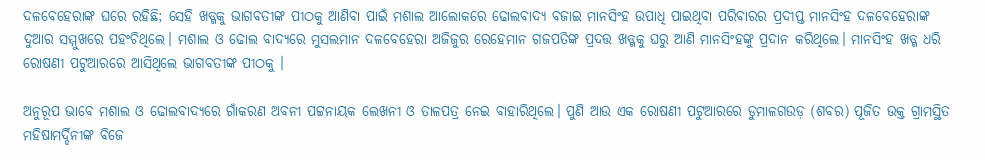ଦଳବେହେରାଙ୍କ ଘରେ ରହିଛି; ସେହି ଖଡ୍ଗକୁ ଭାଗବତୀଙ୍କ ପୀଠକୁ ଆଣିବା ପାଇଁ ମଶାଲ ଆଲୋକରେ ଢୋଲବାଦ୍ୟ ବଜାଇ ମାନସିଂହ ଉପାଧି ପାଇଥିବା ପରିବାରର ପ୍ରଦୀପ୍ତ ମାନସିଂହ ଦଳବେହେରାଙ୍କ ଦୁଆର ସମ୍ମୁଖରେ ପହଂଚିଥିଲେ। ମଶାଲ ଓ ଢୋଲ ବାଦ୍ୟରେ ମୁସଲମାନ ଦଳବେହେରା ଅଜିଜୁର ରେହେମାନ ଗଜପତିଙ୍କ ପ୍ରଦତ୍ତ ଖଡ୍ଗକୁ ଘରୁ ଆଣି ମାନସିଂହଙ୍କୁ ପ୍ରଦାନ କରିଥିଲେ। ମାନସିଂହ ଖଡ୍ଗ ଧରି ରୋଷଣୀ ପଟୁଆରରେ ଆସିଥିଲେ ଭାଗବତୀଙ୍କ ପୀଠକୁ ।

ଅନୁରୂପ ଭାବେ ମଶାଲ ଓ ଢୋଲବାଦ୍ୟରେ ଗାଁକରଣ ଅବନୀ ପଟ୍ଟନାୟକ ଲେଖନୀ ଓ ତାଳପତ୍ର ନେଇ ବାହାରିଥିଲେ। ପୁଣି ଆଉ ଏକ ରୋଷଣୀ ପଟୁଆରରେ ଡୁମାଳଗଉଡ଼ (ଶବର) ପୂଜିତ ଉକ୍ତ ଗ୍ରାମସ୍ଥିତ ମହିଷାମର୍ଦ୍ଦିନୀଙ୍କ ବିଜେ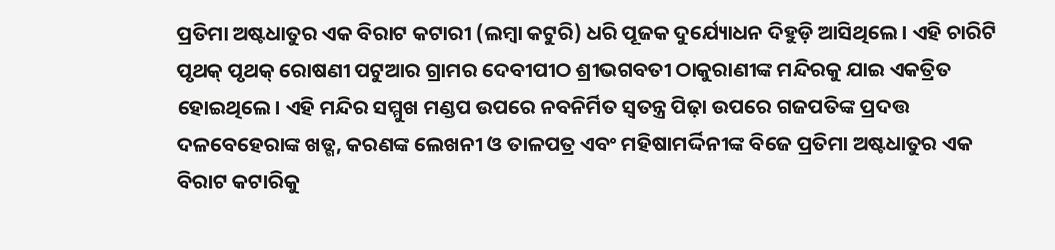ପ୍ରତିମା ଅଷ୍ଟଧାତୁର ଏକ ବିରାଟ କଟାରୀ (ଲମ୍ବା କଟୁରି) ଧରି ପୂଜକ ଦୁର୍ଯ୍ୟୋଧନ ଦିହୁଡ଼ି ଆସିଥିଲେ। ଏହି ଚାରିଟି ପୃଥକ୍ ପୃଥକ୍ ରୋଷଣୀ ପଟୁଆର ଗ୍ରାମର ଦେବୀପୀଠ ଶ୍ରୀଭଗବତୀ ଠାକୁରାଣୀଙ୍କ ମନ୍ଦିରକୁ ଯାଇ ଏକତ୍ରିତ ହୋଇଥିଲେ। ଏହି ମନ୍ଦିର ସମ୍ମୁଖ ମଣ୍ଡପ ଉପରେ ନବନିର୍ମିତ ସ୍ବତନ୍ତ୍ର ପିଢ଼ା ଉପରେ ଗଜପତିଙ୍କ ପ୍ରଦତ୍ତ ଦଳବେହେରାଙ୍କ ଖଡ୍ଗ, କରଣଙ୍କ ଲେଖନୀ ଓ ତାଳପତ୍ର ଏବଂ ମହିଷାମର୍ଦ୍ଦିନୀଙ୍କ ବିଜେ ପ୍ରତିମା ଅଷ୍ଟଧାତୁର ଏକ ବିରାଟ କଟାରିକୁ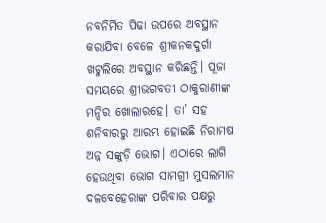ନବନିର୍ମିତ ପିଢା ଉପରେ ଅବସ୍ଥାନ କରାଯିବା ବେଳେ ଶ୍ରୀକନକଦୁର୍ଗା ଖଟୁଲିରେ ଅବସ୍ଥାନ କରିଛନ୍ତି। ପୂଜା ସମୟରେ ଶ୍ରୀଭଗବତୀ ଠାକୁରାଣୀଙ୍କ ମନ୍ଦିର ଖୋଲାରହେ। ତା’ ସହ ଶନିବାରରୁ ଆରମ୍ଭ ହୋଇଛି ନିରାମଷ ଅନ୍ନ ସଙ୍କୁଡ଼ି ଭୋଗ। ଏଠାରେ ଲାଗି ହେଉଥିବା ଭୋଗ ସାମଗ୍ରୀ ମୁସଲମାନ ଦଳବେହେରାଙ୍କ ପରିବାର ପକ୍ଷରୁ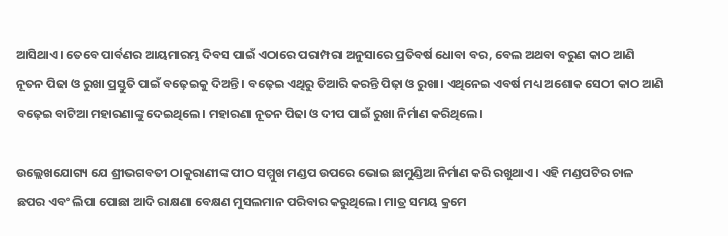ଆସିଥାଏ। ତେବେ ପାର୍ବଣର ଆୟମାରମ୍ଭ ଦିବସ ପାଇଁ ଏଠାରେ ପରାମ୍ପରା ଅନୁସାରେ ପ୍ରତିବର୍ଷ ଧୋବା ବର, ବେଲ ଅଥବା ବରୁଣ କାଠ ଆଣି ନୂତନ ପିଢା ଓ ରୁଖା ପ୍ରସ୍ତୁତି ପାଇଁ ବଢ଼େଇକୁ ଦିଅନ୍ତି । ବଢ଼େଇ ଏଥିରୁ ତିଆରି କରନ୍ତି ପିଢ଼ା ଓ ରୁଖା। ଏଥିନେଇ ଏବର୍ଷ ମଧ୍ୟ ଅଶୋକ ସେଠୀ କାଠ ଆଣି ବଢ଼େଇ ବାଟିଆ ମହାରଣାଙ୍କୁ ଦେଇଥିଲେ। ମହାରଣା ନୂତନ ପିଢା ଓ ଦୀପ ପାଇଁ ରୁଖା ନିର୍ମାଣ କରିଥିଲେ।

ଉଲ୍ଲେଖଯୋଗ୍ୟ ଯେ ଶ୍ରୀଭଗବତୀ ଠାକୁରାଣୀଙ୍କ ପୀଠ ସମ୍ମୁଖ ମଣ୍ଡପ ଉପରେ ଭୋଇ ଛାମୁଣ୍ଡିଆ ନିର୍ମାଣ କରି ରଖୁଥାଏ । ଏହି ମଣ୍ଡପଟିର ଚାଳ ଛପର ଏବଂ ଲିପା ପୋଛା ଆଦି ରାକ୍ଷଣା ବେକ୍ଷଣ ମୁସଲମାନ ପରିବାର କରୁଥିଲେ। ମାତ୍ର ସମୟ କ୍ରମେ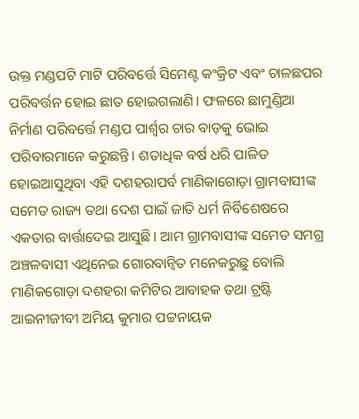ଉକ୍ତ ମଣ୍ଡପଟି ମାଟି ପରିବର୍ତ୍ତେ ସିମେଣ୍ଟ କଂକ୍ରିଟ ଏବଂ ଚାଳଛପର ପରିବର୍ତ୍ତନ ହୋଇ ଛାତ ହୋଇଗଲାଣି। ଫଳରେ ଛାମୁଣ୍ଡିଆ ନିର୍ମାଣ ପରିବର୍ତ୍ତେ ମଣ୍ଡପ ପାର୍ଶ୍ବର ଚାର ବାଡ଼କୁ ଭୋଇ ପରିବାରମାନେ କରୁଛନ୍ତି। ଶତାଧିକ ବର୍ଷ ଧରି ପାଳିତ ହୋଇଆସୁଥିବା ଏହି ଦଶହରାପର୍ବ ମାଣିକାଗୋଡ଼ା ଗ୍ରାମବାସୀଙ୍କ ସମେତ ରାଜ୍ୟ ତଥା ଦେଶ ପାଇଁ ଜାତି ଧର୍ମ ନିର୍ବିଶେଷରେ ଏକତାର ବାର୍ତ୍ତାଦେଇ ଆସୁଛି। ଆମ ଗ୍ରାମବାସୀଙ୍କ ସମେତ ସମଗ୍ର ଅଞ୍ଚଳବାସୀ ଏଥିନେଇ ଗୋରବାନ୍ବିତ ମନେକରୁଛୁ ବୋଲି ମାଣିକଗୋଡ଼ା ଦଶହରା କମିଟିର ଆବାହକ ତଥା ଟ୍ରଷ୍ଟି ଆଇନୀଜୀବୀ ଅମିୟ କୁମାର ପଟ୍ଟନାୟକ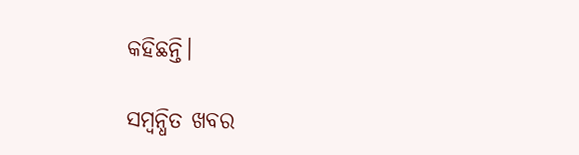କହିଛନ୍ତି।

ସମ୍ବନ୍ଧିତ ଖବର